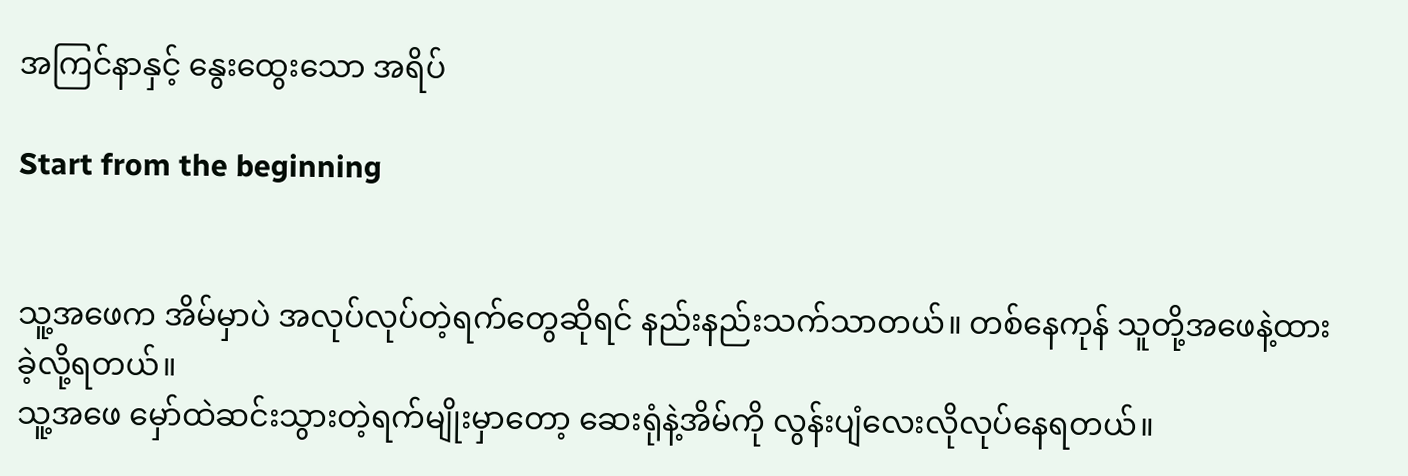အကြင်နာနှင့် နွေးထွေးသော အရိပ်

Start from the beginning


သူ့အဖေက အိမ်မှာပဲ အလုပ်လုပ်တဲ့ရက်တွေဆိုရင် နည်းနည်းသက်သာတယ်။ တစ်နေကုန် သူတို့အဖေနဲ့ထားခဲ့လို့ရတယ်။
သူ့အဖေ မှော်ထဲဆင်းသွားတဲ့ရက်မျိုးမှာတော့ ဆေးရုံနဲ့အိမ်ကို လွန်းပျံလေးလိုလုပ်နေရတယ်။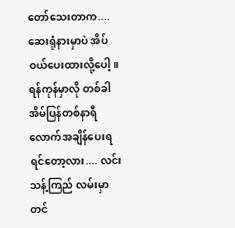တော်သေးတာက....ဆေးရုံနားမှာပဲ အိပ်ဝယ်ပေးထားလို့ပေါ့။
ရန်ကုန်မှာလို တစ်ခါအိမ်ပြန်တစ်နာရီလောက်အချိန်ပေးရရင်တော့လား.... လင်းသန့်ကြည် လမ်းမှာတင်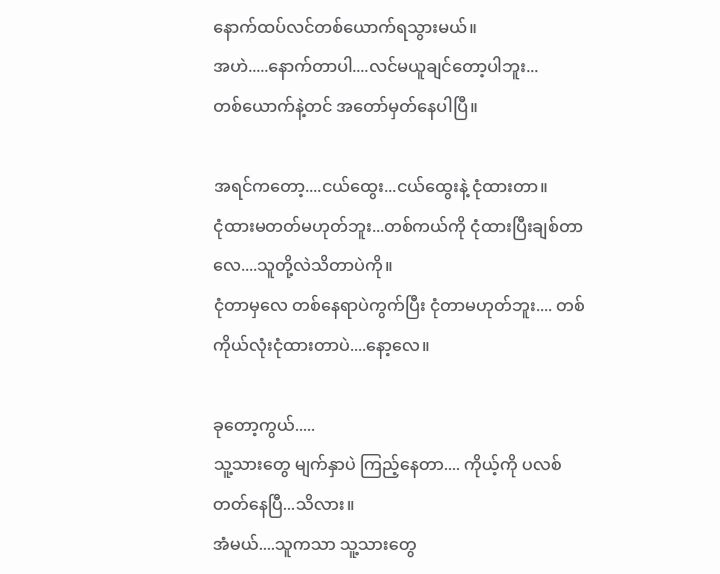နောက်ထပ်လင်တစ်ယောက်ရသွားမယ်။
အဟဲ.....နောက်တာပါ....လင်မယူချင်တော့ပါဘူး...
တစ်ယောက်နဲ့တင် အတော်မှတ်နေပါပြီ။

အရင်ကတော့....ငယ်ထွေး...ငယ်ထွေးနဲ့ ငုံထားတာ။
ငုံထားမတတ်မဟုတ်ဘူး...တစ်ကယ်ကို ငုံထားပြီးချစ်တာလေ....သူတို့လဲသိတာပဲကို။
ငုံတာမှလေ တစ်နေရာပဲကွက်ပြီး ငုံတာမဟုတ်ဘူး.... တစ်ကိုယ်လုံးငုံထားတာပဲ....နော့လေ။

ခုတော့ကွယ်.....
သူ့သားတွေ မျက်နှာပဲ ကြည့်နေတာ.... ကိုယ့်ကို ပလစ်တတ်နေပြီ...သိလား။
အံမယ်....သူကသာ သူ့သားတွေ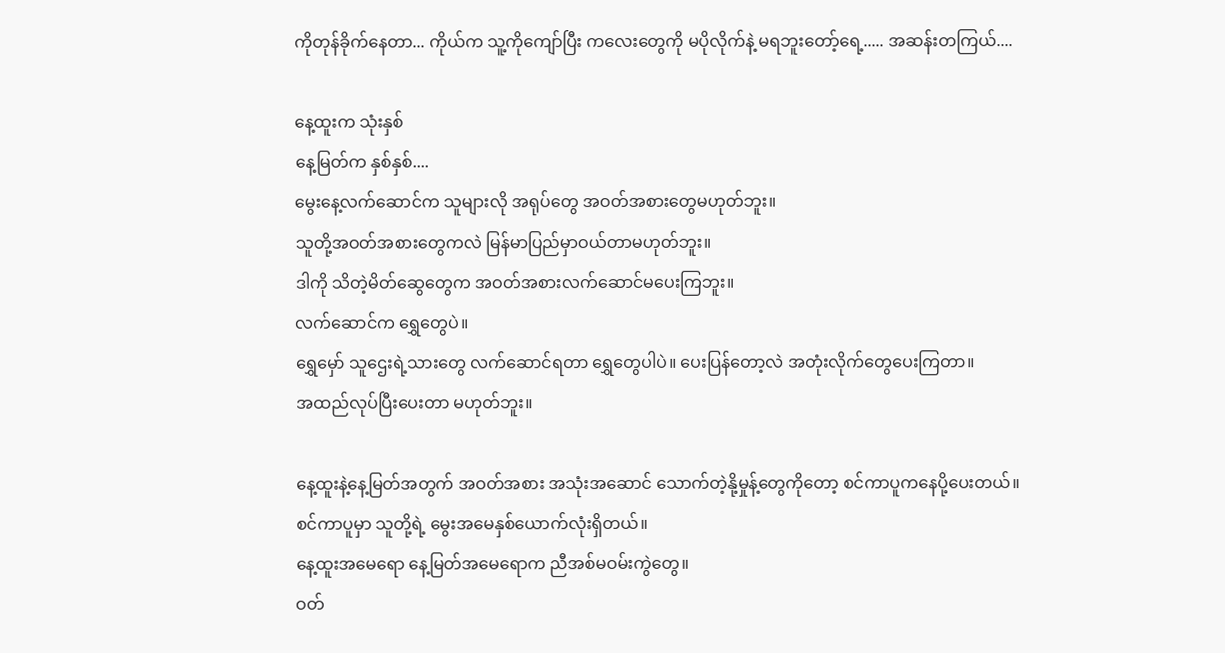ကိုတုန်ခိုက်နေတာ... ကိုယ်က သူ့ကိုကျော်ပြီး ကလေးတွေကို မပိုလိုက်နဲ့ မရဘူးတော့်ရေ့..... အဆန်းတကြယ်....

နေ့ထူးက သုံးနှစ်
နေ့မြတ်က နှစ်နှစ်....
မွေးနေ့လက်ဆောင်က သူများလို အရုပ်တွေ အဝတ်အစားတွေမဟုတ်ဘူး။
သူတို့အဝတ်အစားတွေကလဲ မြန်မာပြည်မှာဝယ်တာမဟုတ်ဘူး။
ဒါကို သိတဲ့မိတ်ဆွေတွေက အဝတ်အစားလက်ဆောင်မပေးကြဘူး။
လက်ဆောင်က ရွှေတွေပဲ။
ရွှေမှော် သူဌေးရဲ့သားတွေ လက်ဆောင်ရတာ ရွှေတွေပါပဲ။ ပေးပြန်တော့လဲ အတုံးလိုက်တွေပေးကြတာ။
အထည်လုပ်ပြီးပေးတာ မဟုတ်ဘူး။

နေ့ထူးနဲ့နေ့မြတ်အတွက် အဝတ်အစား အသုံးအဆောင် သောက်တဲ့နို့မှုန့်တွေကိုတော့ စင်ကာပူကနေပို့ပေးတယ်။
စင်ကာပူမှာ သူတို့ရဲ့ မွေးအမေနှစ်ယောက်လုံးရှိတယ်။
နေ့ထူးအမေရော နေ့မြတ်အမေရောက ညီအစ်မဝမ်းကွဲတွေ။
ဝတ်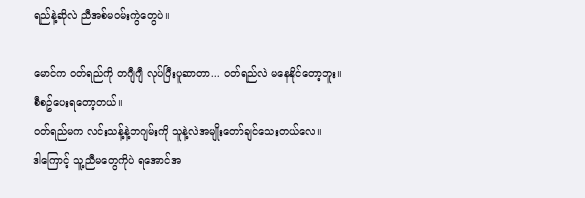ရည်နဲ့ဆိုလဲ ညီအစ်မဝမ်းကွဲတွေပဲ။

မောင်က ဝတ်ရည်ကို တဂျီဂျီ လုပ်ပြီးပူဆာတာ... ဝတ်ရည်လဲ မနေနိုင်တော့ဘူး။
စီစဥ်ပေးရတော့တယ်။
ဝတ်ရည်မက လင်းသန့်နဲ့ဘဂျမ်းကို သူနဲ့လဲအမျိုးတော်ချင်သေးတယ်လေ။
ဒါကြောင့် သူ့ညီမတွေကိုပဲ ရအောင်အ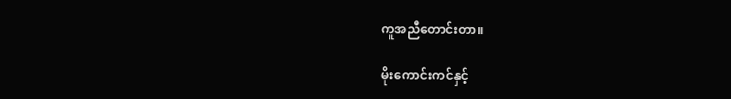ကူအညီတောင်းတာ။

မိုးကောင်းကင်နှင့်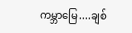ကမ္ဘာမြေ....ချစ်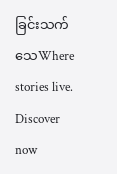ခြင်းသက်သေWhere stories live. Discover now